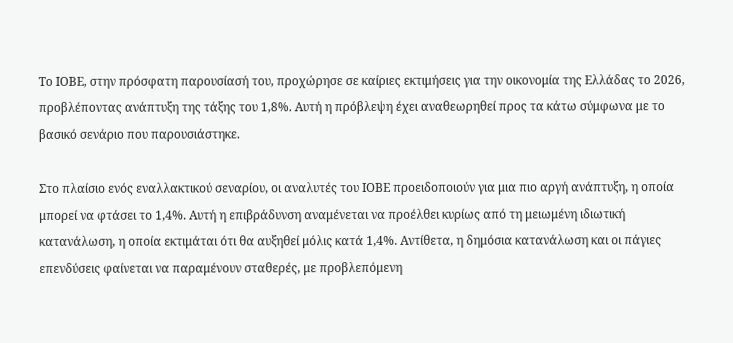Το ΙΟΒΕ, στην πρόσφατη παρουσίασή του, προχώρησε σε καίριες εκτιμήσεις για την οικονομία της Ελλάδας το 2026, προβλέποντας ανάπτυξη της τάξης του 1,8%. Αυτή η πρόβλεψη έχει αναθεωρηθεί προς τα κάτω σύμφωνα με το βασικό σενάριο που παρουσιάστηκε.

Στο πλαίσιο ενός εναλλακτικού σεναρίου, οι αναλυτές του ΙΟΒΕ προειδοποιούν για μια πιο αργή ανάπτυξη, η οποία μπορεί να φτάσει το 1,4%. Αυτή η επιβράδυνση αναμένεται να προέλθει κυρίως από τη μειωμένη ιδιωτική κατανάλωση, η οποία εκτιμάται ότι θα αυξηθεί μόλις κατά 1,4%. Αντίθετα, η δημόσια κατανάλωση και οι πάγιες επενδύσεις φαίνεται να παραμένουν σταθερές, με προβλεπόμενη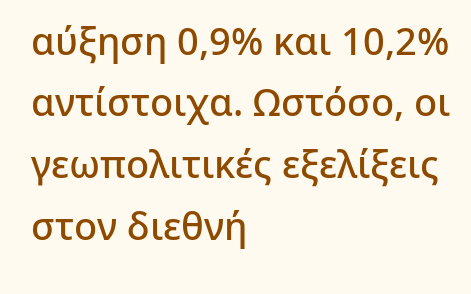αύξηση 0,9% και 10,2% αντίστοιχα. Ωστόσο, οι γεωπολιτικές εξελίξεις στον διεθνή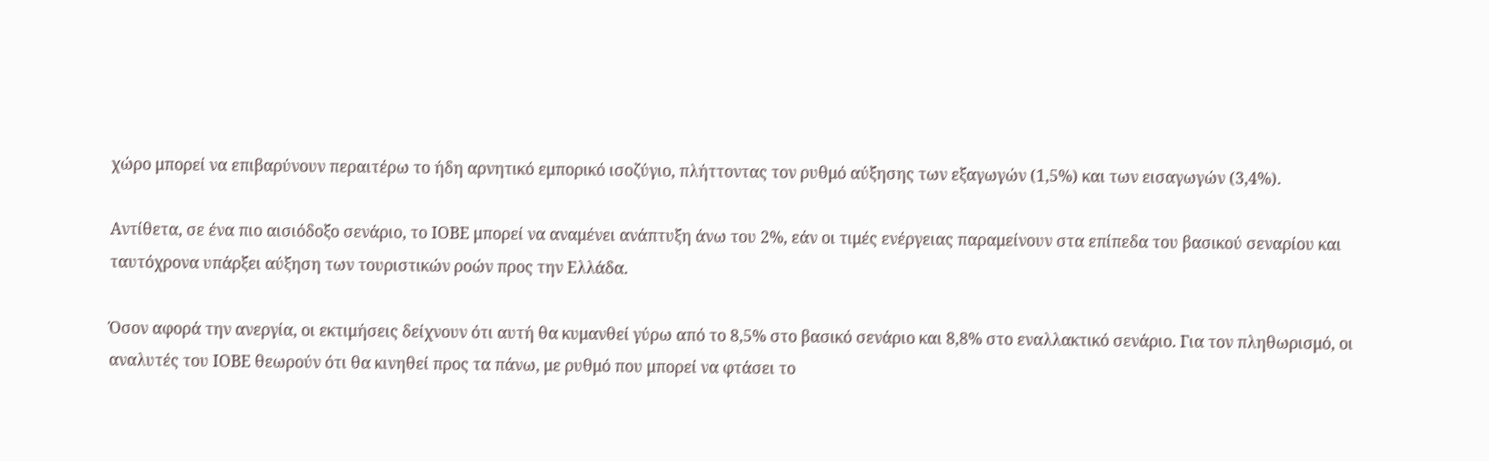χώρο μπορεί να επιβαρύνουν περαιτέρω το ήδη αρνητικό εμπορικό ισοζύγιο, πλήττοντας τον ρυθμό αύξησης των εξαγωγών (1,5%) και των εισαγωγών (3,4%).

Αντίθετα, σε ένα πιο αισιόδοξο σενάριο, το ΙΟΒΕ μπορεί να αναμένει ανάπτυξη άνω του 2%, εάν οι τιμές ενέργειας παραμείνουν στα επίπεδα του βασικού σεναρίου και ταυτόχρονα υπάρξει αύξηση των τουριστικών ροών προς την Ελλάδα.

Όσον αφορά την ανεργία, οι εκτιμήσεις δείχνουν ότι αυτή θα κυμανθεί γύρω από το 8,5% στο βασικό σενάριο και 8,8% στο εναλλακτικό σενάριο. Για τον πληθωρισμό, οι αναλυτές του ΙΟΒΕ θεωρούν ότι θα κινηθεί προς τα πάνω, με ρυθμό που μπορεί να φτάσει το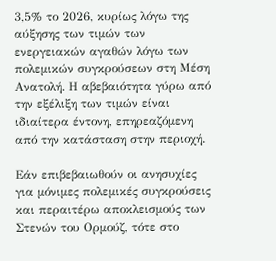3,5% το 2026, κυρίως λόγω της αύξησης των τιμών των ενεργειακών αγαθών λόγω των πολεμικών συγκρούσεων στη Μέση Ανατολή. Η αβεβαιότητα γύρω από την εξέλιξη των τιμών είναι ιδιαίτερα έντονη, επηρεαζόμενη από την κατάσταση στην περιοχή.

Εάν επιβεβαιωθούν οι ανησυχίες για μόνιμες πολεμικές συγκρούσεις και περαιτέρω αποκλεισμούς των Στενών του Ορμούζ, τότε στο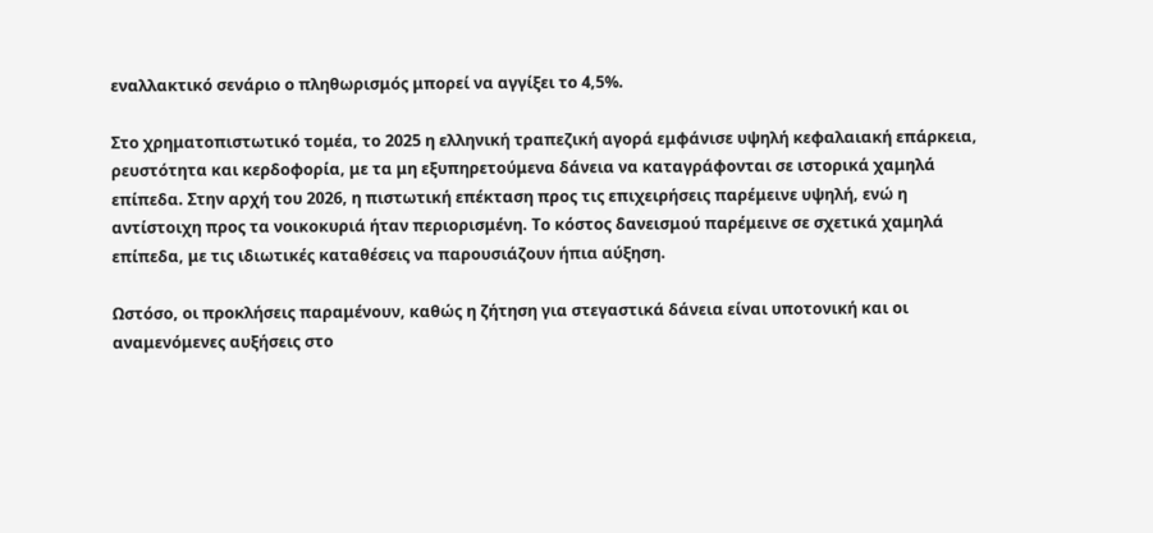εναλλακτικό σενάριο ο πληθωρισμός μπορεί να αγγίξει το 4,5%.

Στο χρηματοπιστωτικό τομέα, το 2025 η ελληνική τραπεζική αγορά εμφάνισε υψηλή κεφαλαιακή επάρκεια, ρευστότητα και κερδοφορία, με τα μη εξυπηρετούμενα δάνεια να καταγράφονται σε ιστορικά χαμηλά επίπεδα. Στην αρχή του 2026, η πιστωτική επέκταση προς τις επιχειρήσεις παρέμεινε υψηλή, ενώ η αντίστοιχη προς τα νοικοκυριά ήταν περιορισμένη. Το κόστος δανεισμού παρέμεινε σε σχετικά χαμηλά επίπεδα, με τις ιδιωτικές καταθέσεις να παρουσιάζουν ήπια αύξηση.

Ωστόσο, οι προκλήσεις παραμένουν, καθώς η ζήτηση για στεγαστικά δάνεια είναι υποτονική και οι αναμενόμενες αυξήσεις στο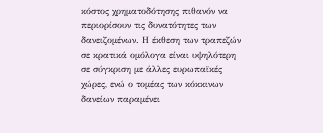κόστος χρηματοδότησης πιθανόν να περιορίσουν τις δυνατότητες των δανειζομένων. Η έκθεση των τραπεζών σε κρατικά ομόλογα είναι υψηλότερη σε σύγκριση με άλλες ευρωπαϊκές χώρες, ενώ ο τομέας των κόκκινων δανείων παραμένει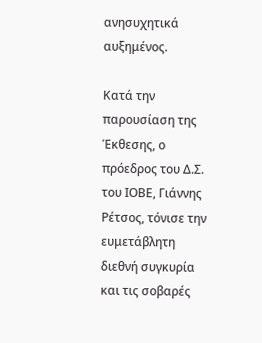ανησυχητικά αυξημένος.

Κατά την παρουσίαση της Έκθεσης, ο πρόεδρος του Δ.Σ. του ΙΟΒΕ, Γιάννης Ρέτσος, τόνισε την ευμετάβλητη διεθνή συγκυρία και τις σοβαρές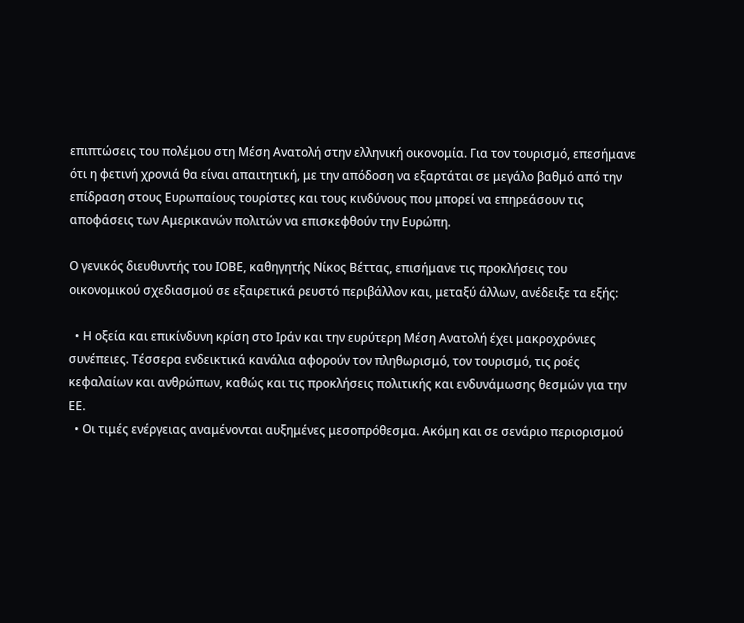επιπτώσεις του πολέμου στη Μέση Ανατολή στην ελληνική οικονομία. Για τον τουρισμό, επεσήμανε ότι η φετινή χρονιά θα είναι απαιτητική, με την απόδοση να εξαρτάται σε μεγάλο βαθμό από την επίδραση στους Ευρωπαίους τουρίστες και τους κινδύνους που μπορεί να επηρεάσουν τις αποφάσεις των Αμερικανών πολιτών να επισκεφθούν την Ευρώπη.

Ο γενικός διευθυντής του ΙΟΒΕ, καθηγητής Νίκος Βέττας, επισήμανε τις προκλήσεις του οικονομικού σχεδιασμού σε εξαιρετικά ρευστό περιβάλλον και, μεταξύ άλλων, ανέδειξε τα εξής:

  • Η οξεία και επικίνδυνη κρίση στο Ιράν και την ευρύτερη Μέση Ανατολή έχει μακροχρόνιες συνέπειες. Τέσσερα ενδεικτικά κανάλια αφορούν τον πληθωρισμό, τον τουρισμό, τις ροές κεφαλαίων και ανθρώπων, καθώς και τις προκλήσεις πολιτικής και ενδυνάμωσης θεσμών για την ΕΕ.
  • Οι τιμές ενέργειας αναμένονται αυξημένες μεσοπρόθεσμα. Ακόμη και σε σενάριο περιορισμού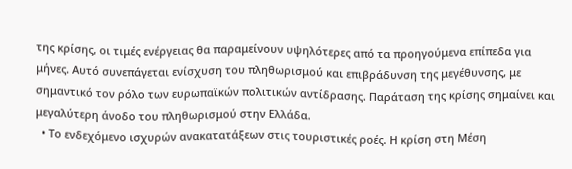της κρίσης, οι τιμές ενέργειας θα παραμείνουν υψηλότερες από τα προηγούμενα επίπεδα για μήνες. Αυτό συνεπάγεται ενίσχυση του πληθωρισμού και επιβράδυνση της μεγέθυνσης, με σημαντικό τον ρόλο των ευρωπαϊκών πολιτικών αντίδρασης. Παράταση της κρίσης σημαίνει και μεγαλύτερη άνοδο του πληθωρισμού στην Ελλάδα.
  • Το ενδεχόμενο ισχυρών ανακατατάξεων στις τουριστικές ροές. Η κρίση στη Μέση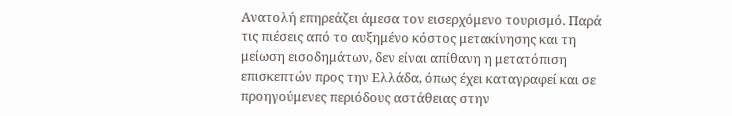Ανατολή επηρεάζει άμεσα τον εισερχόμενο τουρισμό. Παρά τις πιέσεις από το αυξημένο κόστος μετακίνησης και τη μείωση εισοδημάτων, δεν είναι απίθανη η μετατόπιση επισκεπτών προς την Ελλάδα, όπως έχει καταγραφεί και σε προηγούμενες περιόδους αστάθειας στην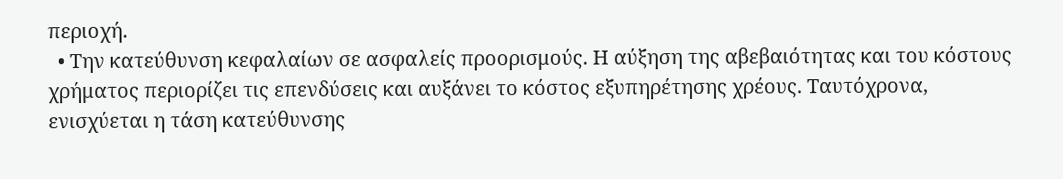περιοχή.
  • Την κατεύθυνση κεφαλαίων σε ασφαλείς προορισμούς. Η αύξηση της αβεβαιότητας και του κόστους χρήματος περιορίζει τις επενδύσεις και αυξάνει το κόστος εξυπηρέτησης χρέους. Ταυτόχρονα, ενισχύεται η τάση κατεύθυνσης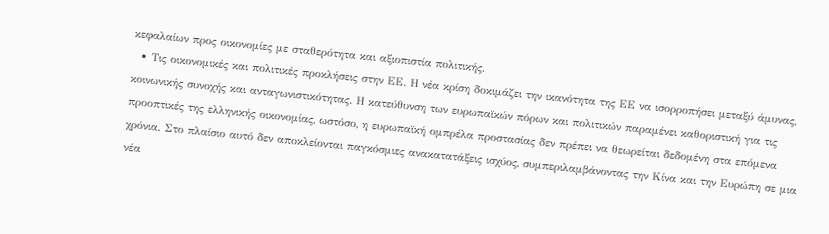κεφαλαίων προς οικονομίες με σταθερότητα και αξιοπιστία πολιτικής.
  • Τις οικονομικές και πολιτικές προκλήσεις στην ΕΕ. Η νέα κρίση δοκιμάζει την ικανότητα της ΕΕ να ισορροπήσει μεταξύ άμυνας, κοινωνικής συνοχής και ανταγωνιστικότητας. Η κατεύθυνση των ευρωπαϊκών πόρων και πολιτικών παραμένει καθοριστική για τις προοπτικές της ελληνικής οικονομίας, ωστόσο, η ευρωπαϊκή ομπρέλα προστασίας δεν πρέπει να θεωρείται δεδομένη στα επόμενα χρόνια. Στο πλαίσιο αυτό δεν αποκλείονται παγκόσμιες ανακατατάξεις ισχύος, συμπεριλαμβάνοντας την Κίνα και την Ευρώπη σε μια νέα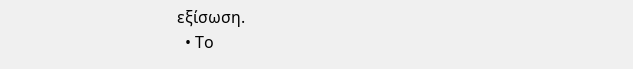εξίσωση.
  • Το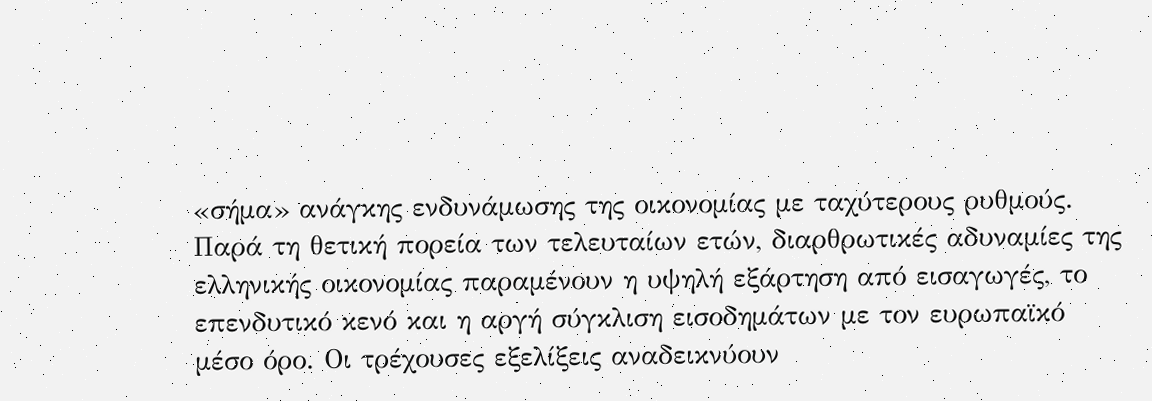«σήμα» ανάγκης ενδυνάμωσης της οικονομίας με ταχύτερους ρυθμούς. Παρά τη θετική πορεία των τελευταίων ετών, διαρθρωτικές αδυναμίες της ελληνικής οικονομίας παραμένουν η υψηλή εξάρτηση από εισαγωγές, το επενδυτικό κενό και η αργή σύγκλιση εισοδημάτων με τον ευρωπαϊκό μέσο όρο. Οι τρέχουσες εξελίξεις αναδεικνύουν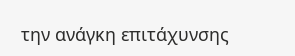την ανάγκη επιτάχυνσης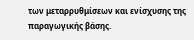των μεταρρυθμίσεων και ενίσχυσης της παραγωγικής βάσης.